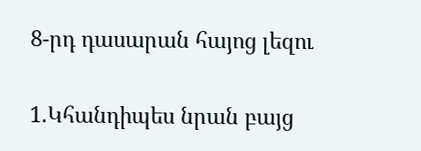8-րդ դասարան հայոց լեզու

1.Կհանդիպես նրան բայց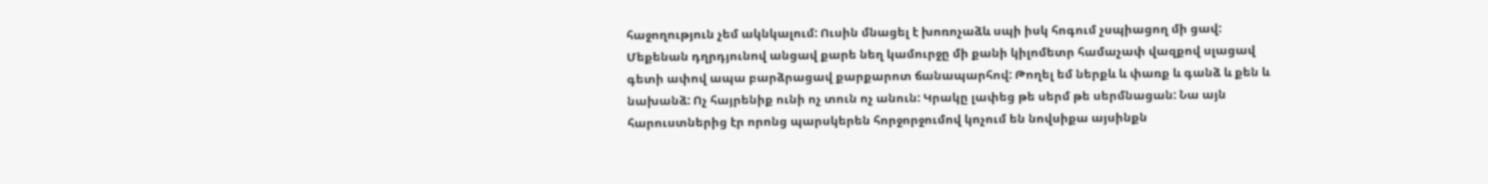հաջողություն չեմ ակնկալում: Ուսին մնացել է խոռոչաձև սպի իսկ հոգում չսպիացող մի ցավ: Մեքենան դղրդյունով անցավ քարե նեղ կամուրջը մի քանի կիլոմետր համաչափ վազքով սլացավ գետի ափով ապա բարձրացավ քարքարոտ ճանապարհով: Թողել եմ ներքև և փառք և գանձ և քեն և նախանձ: Ոչ հայրենիք ունի ոչ տուն ոչ անուն: Կրակը լափեց թե սերմ թե սերմնացան: Նա այն հարուստներից էր որոնց պարսկերեն հորջորջումով կոչում են նովսիքա այսինքն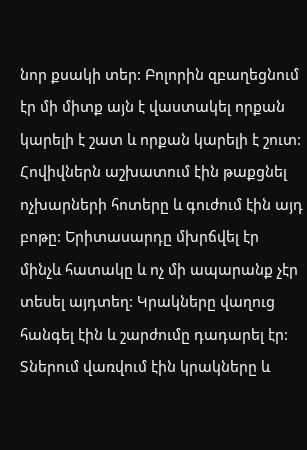նոր քսակի տեր: Բոլորին զբաղեցնում էր մի միտք այն է վաստակել որքան կարելի է շատ և որքան կարելի է շուտ: Հովիվներն աշխատում էին թաքցնել ոչխարների հոտերը և գուժում էին այդ բոթը: Երիտասարդը մխրճվել էր մինչև հատակը և ոչ մի ապարանք չէր տեսել այդտեղ: Կրակները վաղուց հանգել էին և շարժումը դադարել էր: Տներում վառվում էին կրակները և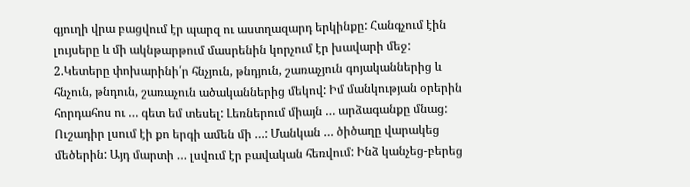գյուղի վրա բացվում էր պարզ ու աստղազարդ երկինքը: Հանգչում էին լույսերը և մի ակնթարթում մասրենին կորչում էր խավարի մեջ: 2.Կետերը փոխարինի՛ր հնչյուն, թնդյուն, շառաչյուն գոյականներից և հնչուն, թնդուն, շառաչուն ածականներից մեկով: Իմ մանկության օրերին հորդահոս ու … գետ եմ տեսել: Լեռներում միայն … արձագանքը մնաց: Ուշադիր լսում էի քո երգի ամեն մի …: Մանկան … ծիծաղը վարակեց մեծերին: Այդ մարտի … լսվում էր բավական հեռվում: Ինձ կանչեց-բերեց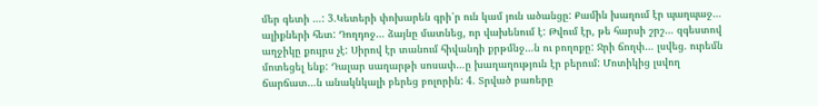մեր գետի …: 3.Կետերի փոխարեն գրի՛ր ուն կամ յուն ածանցը: Քամին խաղում էր պաղպաջ… ալիքների հետ: Դողդոջ… ձայնը մատնեց, որ վախենում է: Թվում էր, թե հարսի շրշ… զգեստով աղջիկը քույրս չէ: Սիրով էր տանում հիվանդի քրթմնջ…ն ու բողոքը: Ջրի ճողփ… լսվեց. ուրեմն մոտեցել ենք: Դալար սաղարթի սոսափ…ը խաղաղություն էր բերում: Մոտիկից լսվող ճարճատ…ն անակնկալի բերեց բոլորին: 4. Տրված բառերը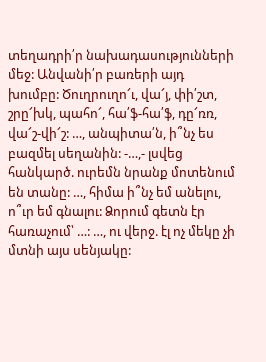տեղադրի՛ր նախադասությունների մեջ: Անվանի՛ր բառերի այդ խումբը: Ծուղրուղո՜ւ, վա՜յ, փի՛շտ, շրը՜խկ, պահո՜, հա՛ֆ-հա՛ֆ, դը՜ռռ, վա՜շ-վի՜շ: …, անպիտա՛ն, ի՞նչ ես բազմել սեղանին: -…,- լսվեց հանկարծ. ուրեմն նրանք մոտենում են տանը: …, հիմա ի՞նչ եմ անելու, ո՞ւր եմ գնալու: Ձորում գետն էր հառաչում՝ …: …, ու վերջ. էլ ոչ մեկը չի մտնի այս սենյակը: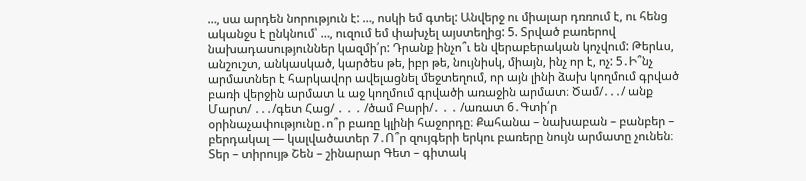…, սա արդեն նորություն է: …, ոսկի եմ գտել: Անվերջ ու միալար դռռում է, ու հենց ականջս է ընկնում՝ …, ուզում եմ փախչել այստեղից: 5. Տրված բառերով նախադասություններ կազմի՛ր: Դրանք ինչո՞ւ են վերաբերական կոչվում: Թերևս, անշուշտ, անկասկած, կարծես թե, իբր թե, նույնիսկ, միայն, ինչ որ է, ոչ: 5․Ի՞նչ արմատներ է հարկավոր ավելացնել մեջտեղում, որ այն լինի ձախ կողմում գրված բառի վերջին արմատ և աջ կողմում գրվածի առաջին արմատ։ Ծամ/․․․/ անք Մարտ/ ․․․/գետ Հաց/ ․ ․ ․ /ծամ Բարի/․ ․ ․ /առատ 6․Գտի՛ր օրինաչափությունը․ո՞ր բառը կլինի հաջորդը։ Քահանա – նախաբան – բանբեր – բերդակալ — կալվածատեր 7․Ո՞ր զույգերի երկու բառերը նույն արմատը չունեն։ Տեր – տիրույթ Շեն – շինարար Գետ – գիտակ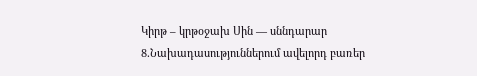Կիրթ – կրթօջախ Սին — սննդարար 8․Նախադասություններում ավելորդ բառեր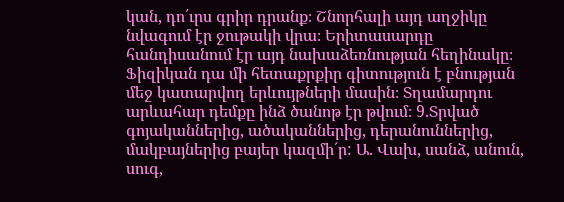կան, դո՛ւրս գրիր դրանք։ Շնորհալի այդ աղջիկը նվագում էր ջութակի վրա։ Երիտասարդը հանդիսանում էր այդ նախաձեռնության հեղինակը։ Ֆիզիկան դա մի հետաքրքիր գիտություն է բնության մեջ կատարվող երևույթների մասին։ Տղամարդու արևահար դեմքը ինձ ծանոթ էր թվում։ 9.Տրված գոյականներից, ածականներից, դերանուններից, մակբայներից բայեր կազմի´ր: Ա. Վախ, սանձ, անուն, սուգ,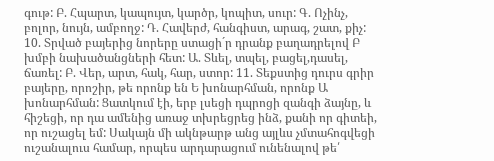գութ: Բ. Հպարտ, կապույտ, կարծր, կոպիտ, սուր: Գ. Ոչինչ, բոլոր, նույն, ամբողջ: Դ. Հավերժ, հանգիստ, արագ, շատ, քիչ: 10. Տրված բայերից նորերը ստացի´ր դրանք բաղադրելով Բ խմբի նախածանցների հետ: Ա. Տևել, տպել, բացել,դասել, ճառել: Բ. Վեր, արտ, հակ, հար, ստոր: 11. Տեքստից դուրս գրիր բայերը, որոշիր, թե որոնք են Ե խոնարհման, որոնք Ա խոնարհման: Ցատկում էի, երբ լսեցի դպրոցի զանգի ձայնը, և հիշեցի, որ դա ամենից առաջ տխրեցրեց ինձ, քանի որ գիտեի, որ ուշացել եմ: Սակայն մի ակնթարթ անց այլևս չմտահոգվեցի ուշանալուս համար, որպես արդարացում ունենալով թե՛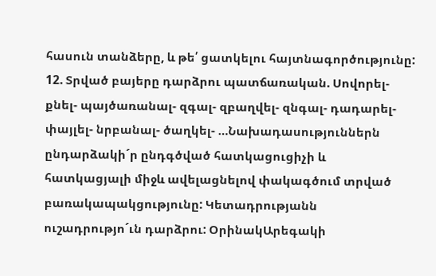հասուն տանձերը, և թե՛ ցատկելու հայտնագործությունը: 12. Տրված բայերը դարձրու պատճառական. Սովորել- քնել- պայծառանալ- զգալ- զբաղվել- զնգալ- դադարել- փայլել- նրբանալ- ծաղկել- …Նախադասություններն ընդարձակի´ր ընդգծված հատկացուցիչի և հատկացյալի միջև ավելացնելով փակագծում տրված բառակապակցությունը: Կետադրությանն ուշադրությո´ւն դարձրու: ՕրինակԱրեգակի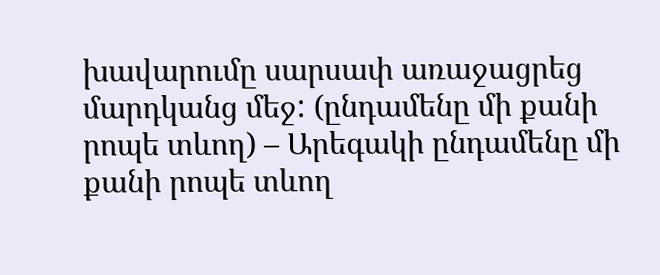խավարումը սարսափ առաջացրեց մարդկանց մեջ: (ընդամենը մի քանի րոպե տևող) – Արեգակի ընդամենը մի քանի րոպե տևող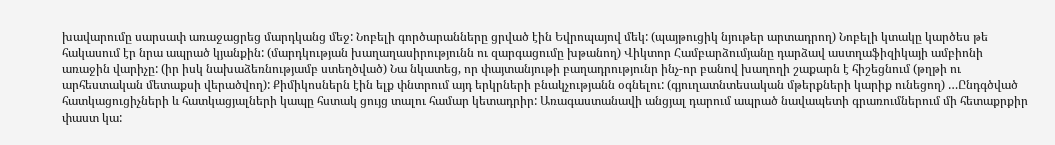խավարումը սարսափ առաջացրեց մարդկանց մեջ: Նոբելի գործարանները ցրված էին Եվրոպայով մեկ: (պայթուցիկ նյութեր արտադրող) Նոբելի կտակը կարծես թե հակասում էր նրա ապրած կյանքին: (մարդկության խաղաղասիրությունն ու զարգացումը խթանող) Վիկտոր Համբարձումյանը դարձավ աստղաֆիզիկայի ամբիոնի առաջին վարիչը: (իր իսկ նախաձեռնությամբ ստեղծված) Նա նկատեց, որ փայտանյութի բաղադրությունր ինչ-որ բանով խաղողի շաքարն է հիշեցնում (թղթի ու արհեստական մետաքսի վերածվող): Քիմիկոսներն էին ելք փնտրում այդ երկրների բնակչությանն օգնելու: (գյուղատնտեսական մթերքների կարիք ունեցող) …Ընդգծված հատկացուցիչների և հատկացյալների կապը հստակ ցույց տալու համար կետադրիր: Առագաստանավի անցյալ դարում ապրած նավապետի գրառումներում մի հետաքրքիր փաստ կա: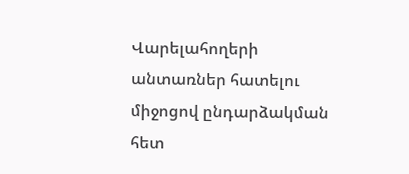Վարելահողերի անտառներ հատելու միջոցով ընդարձակման հետ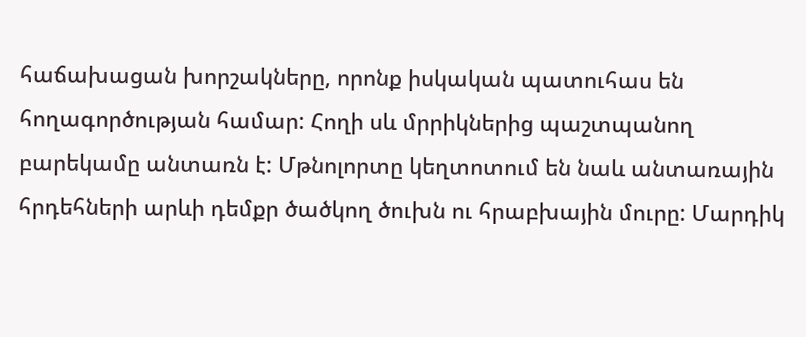հաճախացան խորշակները, որոնք իսկական պատուհաս են հողագործության համար: Հողի սև մրրիկներից պաշտպանող բարեկամը անտառն է: Մթնոլորտը կեղտոտում են նաև անտառային հրդեհների արևի դեմքր ծածկող ծուխն ու հրաբխային մուրը: Մարդիկ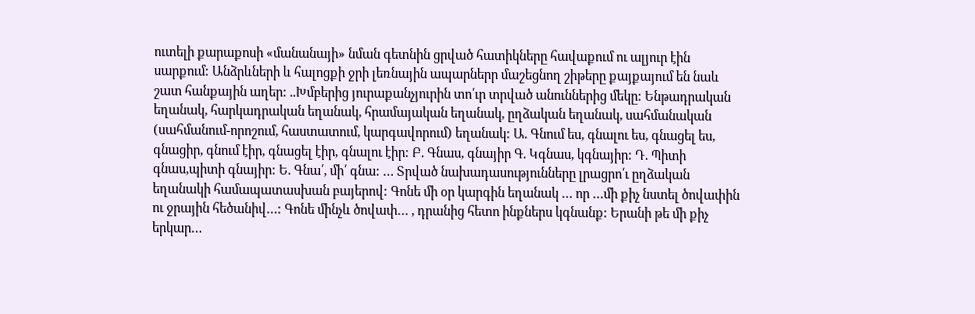ուտելի քարաքոսի «մանանայի» նման գետնին ցրված հատիկները հավաքում ու ալյուր էին սարքում: Անձրևների և հալոցքի ջրի լեռնային ապարներր մաշեցնող շիթերը քայքայում են նաև շատ հանքային աղեր: ..Խմբերից յուրաքանչյուրին տո՛ւր տրված անուններից մեկը: Ենթադրական եղանակ, հարկադրական եղանակ, հրամայական եղանակ, ըղձական եղանակ, սահմանական (սահմանում-որոշում, հաստատում, կարգավորում) եղանակ: Ա. Գնում ես, գնալու ես, գնացել ես, գնացիր, գնում էիր, գնացել էիր, գնալու էիր: Բ. Գնաս, գնայիր Գ. Կգնաս, կգնայիր: Դ. Պիտի գնաս,պիտի գնայիր: Ե. Գնա՛, մի՛ գնա: … Տրված նախադասությունները լրացրո՛ւ ըղձական եղանակի համապատասխան բայերով: Գոնե մի օր կարգին եղանակ … որ …մի քիչ նստել ծովափին ու ջրային հեծանիվ…: Գոնե մինչև ծովափ… , դրանից հետո ինքներս կգնանք: Երանի թե մի քիչ երկար…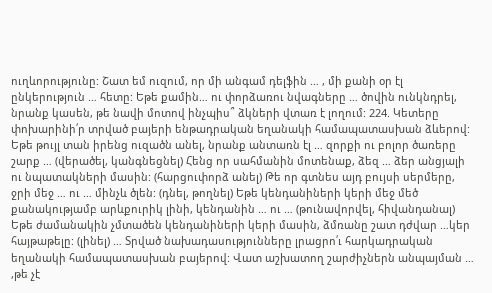ուղևորությունը: Շատ եմ ուզում, որ մի անգամ դելֆին … , մի քանի օր էլ ընկերություն … հետը: Եթե քամին… ու փորձառու նվագները … ծովին ունկնդրել, նրանք կասեն, թե նավի մոտով ինչպիս՞ ձկների վտառ է լողում: 224. Կետերը փոխարինի՛ր տրված բայերի ենթադրական եղանակի համապատասխան ձևերով: Եթե թույլ տան իրենց ուզածն անել, նրանք անտառն էլ … զորքի ու բոլոր ծառերը շարք … (վերածել, կանգնեցնել) Հենց որ սահմանին մոտենաք, ձեզ … ձեր անցյալի ու նպատակների մասին: (հարցուփորձ անել) Թե որ գտնես այդ բույսի սերմերը, ջրի մեջ … ու … մինչև ծլեն: (դնել, թողնել) Եթե կենդանիների կերի մեջ մեծ քանակությամբ արևքուրիկ լինի, կենդանին … ու … (թունավորվել, հիվանդանալ) Եթե ժամանակին չմտածեն կենդանիների կերի մասին, ձմռանը շատ դժվար …կեր հայթաթելը: (լինել) … Տրված նախադասությունները լրացրո՛ւ հարկադրական եղանակի համապատասխան բայերով: Վատ աշխատող շարժիչներն անպայման … ,թե չէ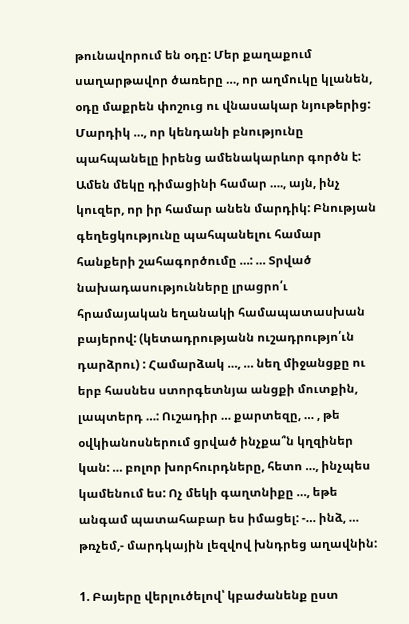թունավորում են օդը: Մեր քաղաքում սաղարթավոր ծառերը …, որ աղմուկը կլանեն, օդը մաքրեն փոշուց ու վնասակար նյութերից: Մարդիկ …, որ կենդանի բնությունը պահպանելը իրենց ամենակարևոր գործն է: Ամեն մեկը դիմացինի համար …., այն, ինչ կուզեր, որ իր համար անեն մարդիկ: Բնության գեղեցկությունը պահպանելու համար հանքերի շահագործումը …: … Տրված նախադասությունները լրացրո՛ւ հրամայական եղանակի համապատասխան բայերով: (կետադրությանն ուշադրությո՛ւն դարձրու) : Համարձակ …, … նեղ միջանցքը ու երբ հասնես ստորգետնյա անցքի մուտքին, լապտերդ …: Ուշադիր … քարտեզը, … , թե օվկիանոսներում ցրված ինչքա՞ն կղզիներ կան: … բոլոր խորհուրդները, հետո …, ինչպես կամենում ես: Ոչ մեկի գաղտնիքը …, եթե անգամ պատահաբար ես իմացել: -… ինձ, … թռչեմ,- մարդկային լեզվով խնդրեց աղավնին:

1. Բայերը վերլուծելով՝ կբաժանենք ըստ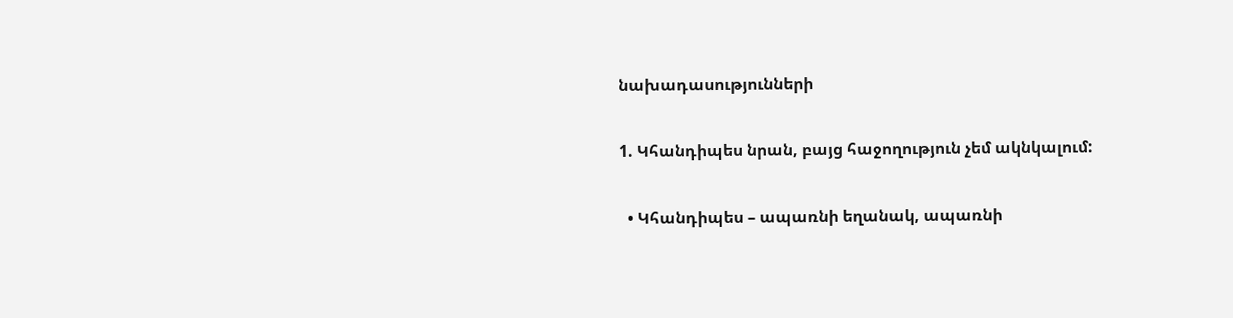նախադասությունների

1. Կհանդիպես նրան, բայց հաջողություն չեմ ակնկալում:

  • Կհանդիպես – ապառնի եղանակ, ապառնի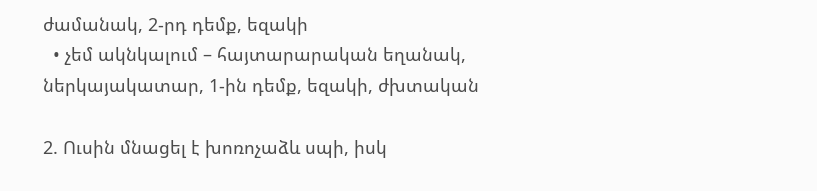ժամանակ, 2-րդ դեմք, եզակի
  • չեմ ակնկալում – հայտարարական եղանակ, ներկայակատար, 1-ին դեմք, եզակի, ժխտական

2. Ուսին մնացել է խոռոչաձև սպի, իսկ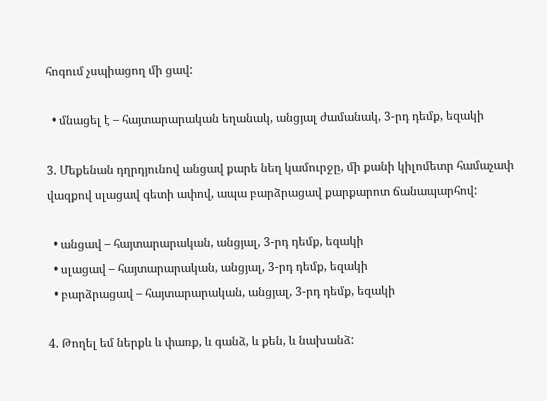հոգում չսպիացող մի ցավ:

  • մնացել է – հայտարարական եղանակ, անցյալ ժամանակ, 3-րդ դեմք, եզակի

3. Մեքենան դղրդյունով անցավ քարե նեղ կամուրջը, մի քանի կիլոմետր համաչափ վազքով սլացավ գետի ափով, ապա բարձրացավ քարքարոտ ճանապարհով:

  • անցավ – հայտարարական, անցյալ, 3-րդ դեմք, եզակի
  • սլացավ – հայտարարական, անցյալ, 3-րդ դեմք, եզակի
  • բարձրացավ – հայտարարական, անցյալ, 3-րդ դեմք, եզակի

4. Թողել եմ ներքև և փառք, և գանձ, և քեն, և նախանձ: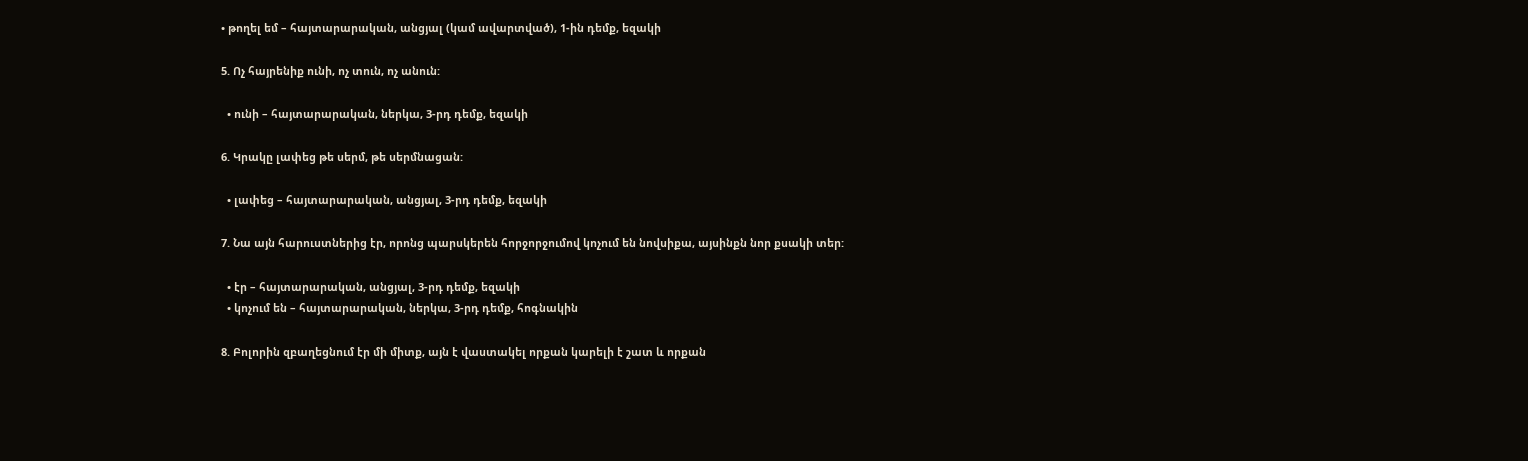• թողել եմ – հայտարարական, անցյալ (կամ ավարտված), 1-ին դեմք, եզակի

5. Ոչ հայրենիք ունի, ոչ տուն, ոչ անուն:

  • ունի – հայտարարական, ներկա, 3-րդ դեմք, եզակի

6. Կրակը լափեց թե սերմ, թե սերմնացան:

  • լափեց – հայտարարական, անցյալ, 3-րդ դեմք, եզակի

7. Նա այն հարուստներից էր, որոնց պարսկերեն հորջորջումով կոչում են նովսիքա, այսինքն նոր քսակի տեր:

  • էր – հայտարարական, անցյալ, 3-րդ դեմք, եզակի
  • կոչում են – հայտարարական, ներկա, 3-րդ դեմք, հոգնակին

8. Բոլորին զբաղեցնում էր մի միտք, այն է վաստակել որքան կարելի է շատ և որքան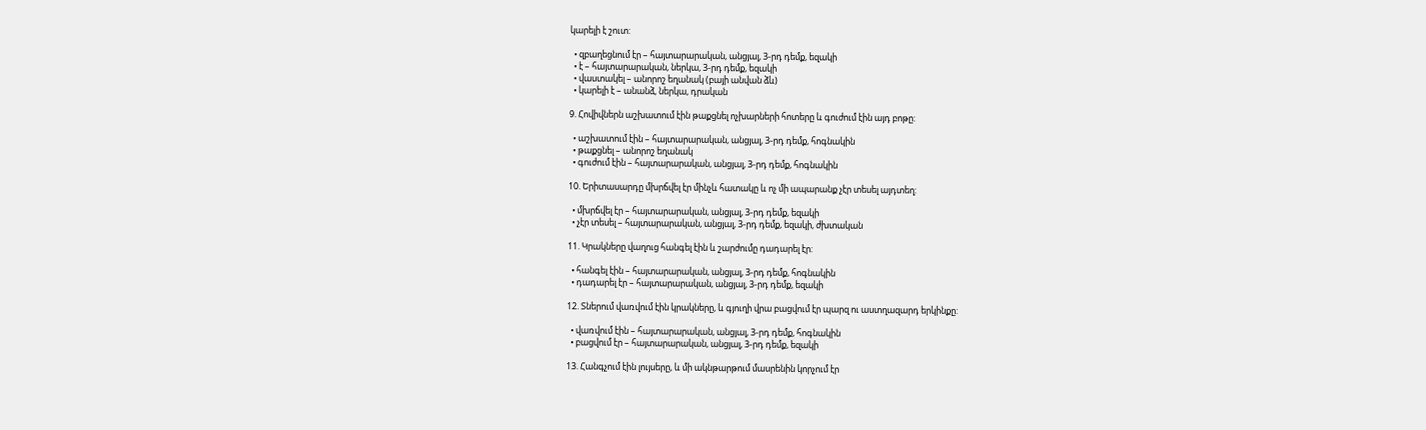կարելի է շուտ:

  • զբաղեցնում էր – հայտարարական, անցյալ, 3-րդ դեմք, եզակի
  • է – հայտարարական, ներկա, 3-րդ դեմք, եզակի
  • վաստակել – անորոշ եղանակ (բայի անվան ձև)
  • կարելի է – անանձ, ներկա, դրական

9. Հովիվներն աշխատում էին թաքցնել ոչխարների հոտերը և գուժում էին այդ բոթը:

  • աշխատում էին – հայտարարական, անցյալ, 3-րդ դեմք, հոգնակին
  • թաքցնել – անորոշ եղանակ
  • գուժում էին – հայտարարական, անցյալ, 3-րդ դեմք, հոգնակին

10. Երիտասարդը մխրճվել էր մինչև հատակը և ոչ մի ապարանք չէր տեսել այդտեղ:

  • մխրճվել էր – հայտարարական, անցյալ, 3-րդ դեմք, եզակի
  • չէր տեսել – հայտարարական, անցյալ, 3-րդ դեմք, եզակի, ժխտական

11. Կրակները վաղուց հանգել էին և շարժումը դադարել էր:

  • հանգել էին – հայտարարական, անցյալ, 3-րդ դեմք, հոգնակին
  • դադարել էր – հայտարարական, անցյալ, 3-րդ դեմք, եզակի

12. Տներում վառվում էին կրակները, և գյուղի վրա բացվում էր պարզ ու աստղազարդ երկինքը:

  • վառվում էին – հայտարարական, անցյալ, 3-րդ դեմք, հոգնակին
  • բացվում էր – հայտարարական, անցյալ, 3-րդ դեմք, եզակի

13. Հանգչում էին լույսերը, և մի ակնթարթում մասրենին կորչում էր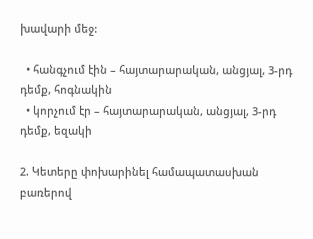խավարի մեջ:

  • հանգչում էին – հայտարարական, անցյալ, 3-րդ դեմք, հոգնակին
  • կորչում էր – հայտարարական, անցյալ, 3-րդ դեմք, եզակի

2. Կետերը փոխարինել համապատասխան բառերով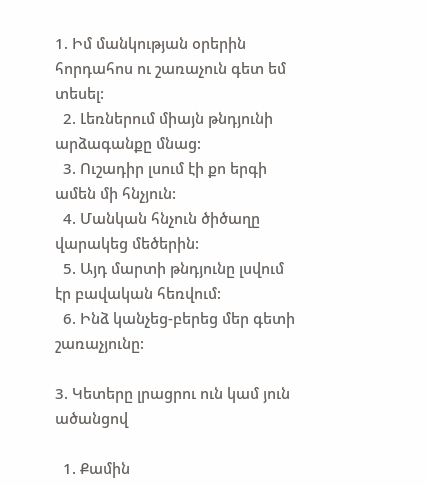1. Իմ մանկության օրերին հորդահոս ու շառաչուն գետ եմ տեսել:
  2. Լեռներում միայն թնդյունի արձագանքը մնաց:
  3. Ուշադիր լսում էի քո երգի ամեն մի հնչյուն:
  4. Մանկան հնչուն ծիծաղը վարակեց մեծերին:
  5. Այդ մարտի թնդյունը լսվում էր բավական հեռվում:
  6. Ինձ կանչեց-բերեց մեր գետի շառաչյունը:

3. Կետերը լրացրու ուն կամ յուն ածանցով

  1. Քամին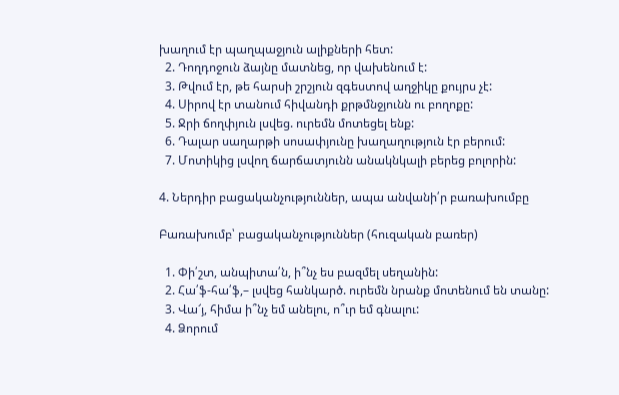խաղում էր պաղպաջյուն ալիքների հետ:
  2. Դողդոջուն ձայնը մատնեց, որ վախենում է:
  3. Թվում էր, թե հարսի շրշյուն զգեստով աղջիկը քույրս չէ:
  4. Սիրով էր տանում հիվանդի քրթմնջյունն ու բողոքը:
  5. Ջրի ճողփյուն լսվեց. ուրեմն մոտեցել ենք:
  6. Դալար սաղարթի սոսափյունը խաղաղություն էր բերում:
  7. Մոտիկից լսվող ճարճատյունն անակնկալի բերեց բոլորին:

4. Ներդիր բացականչություններ, ապա անվանի՛ր բառախումբը

Բառախումբ՝ բացականչություններ (հուզական բառեր)

  1. Փի՛շտ, անպիտա՛ն, ի՞նչ ես բազմել սեղանին:
  2. Հա՛ֆ-հա՛ֆ,– լսվեց հանկարծ. ուրեմն նրանք մոտենում են տանը:
  3. Վա՜յ, հիմա ի՞նչ եմ անելու, ո՞ւր եմ գնալու:
  4. Ձորում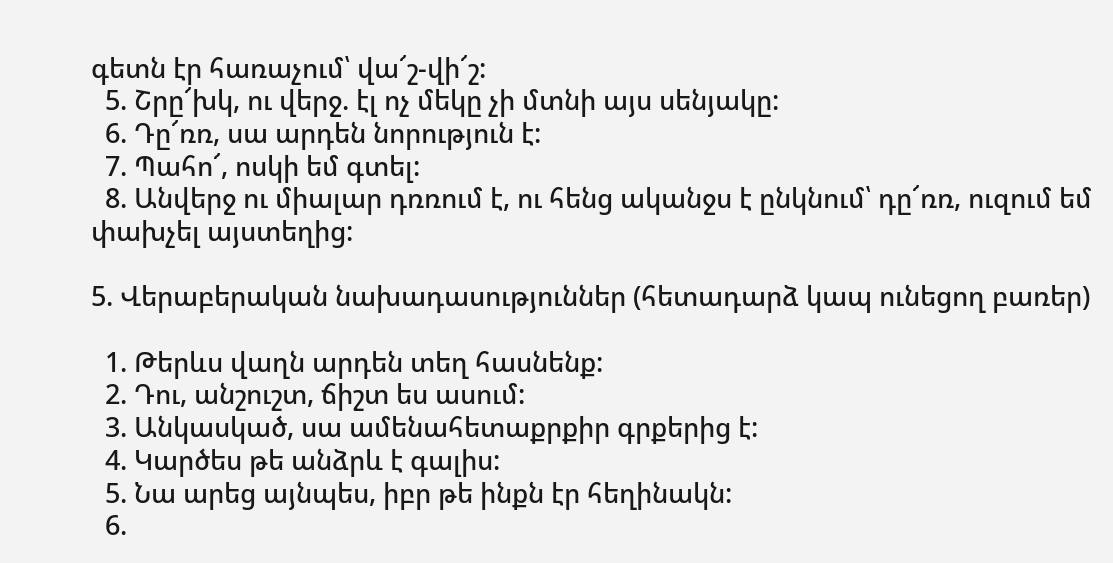գետն էր հառաչում՝ վա՜շ-վի՜շ:
  5. Շրը՜խկ, ու վերջ. էլ ոչ մեկը չի մտնի այս սենյակը:
  6. Դը՜ռռ, սա արդեն նորություն է:
  7. Պահո՜, ոսկի եմ գտել:
  8. Անվերջ ու միալար դռռում է, ու հենց ականջս է ընկնում՝ դը՜ռռ, ուզում եմ փախչել այստեղից:

5. Վերաբերական նախադասություններ (հետադարձ կապ ունեցող բառեր)

  1. Թերևս վաղն արդեն տեղ հասնենք:
  2. Դու, անշուշտ, ճիշտ ես ասում:
  3. Անկասկած, սա ամենահետաքրքիր գրքերից է:
  4. Կարծես թե անձրև է գալիս:
  5. Նա արեց այնպես, իբր թե ինքն էր հեղինակն:
  6.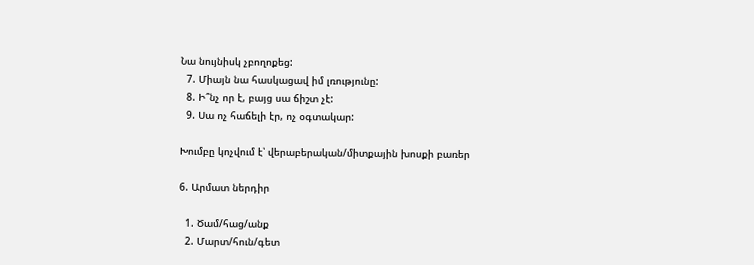Նա նույնիսկ չբողոքեց:
  7. Միայն նա հասկացավ իմ լռությունը:
  8. Ի՞նչ որ է, բայց սա ճիշտ չէ:
  9. Սա ոչ հաճելի էր, ոչ օգտակար:

Խումբը կոչվում է՝ վերաբերական/միտքային խոսքի բառեր

6. Արմատ ներդիր

  1. Ծամ/հաց/անք
  2. Մարտ/հուն/գետ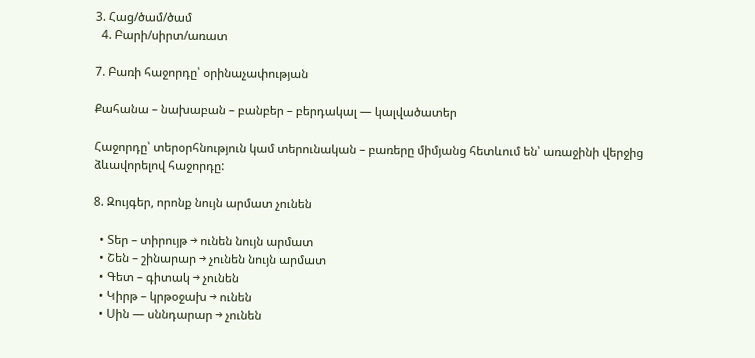3. Հաց/ծամ/ծամ
  4. Բարի/սիրտ/առատ

7. Բառի հաջորդը՝ օրինաչափության

Քահանա – նախաբան – բանբեր – բերդակալ — կալվածատեր

Հաջորդը՝ տերօրհնություն կամ տերունական – բառերը միմյանց հետևում են՝ առաջինի վերջից ձևավորելով հաջորդը:

8. Զույգեր, որոնք նույն արմատ չունեն

  • Տեր – տիրույթ → ունեն նույն արմատ
  • Շեն – շինարար → չունեն նույն արմատ
  • Գետ – գիտակ → չունեն
  • Կիրթ – կրթօջախ → ունեն
  • Սին — սննդարար → չունեն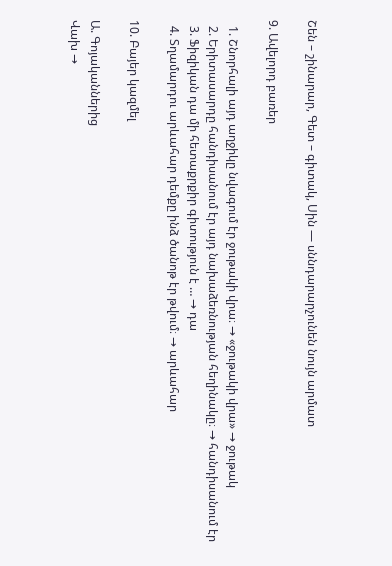Շեն – շինարար, Գետ – գիտակ, Սին — սննդարարչունեն նույն արմատ

9. Ավելորդ բառեր

  1. Շնորհալի այդ աղջիկը նվագում էր ջութակի վրա։ → «ջութակի վրա» → ջութակ
  2. Երիտասարդը հանդիսանում էր այդ նախաձեռնության հեղինակը։ → հանդիսանում էր
  3. Ֆիզիկան դա մի հետաքրքիր գիտություն է … → դա
  4. Տղամարդու արևահար դեմքը ինձ ծանոթ էր թվում։ → արևահար

10. Բայեր կազմել

Ա. Գոյականներից
Վախ →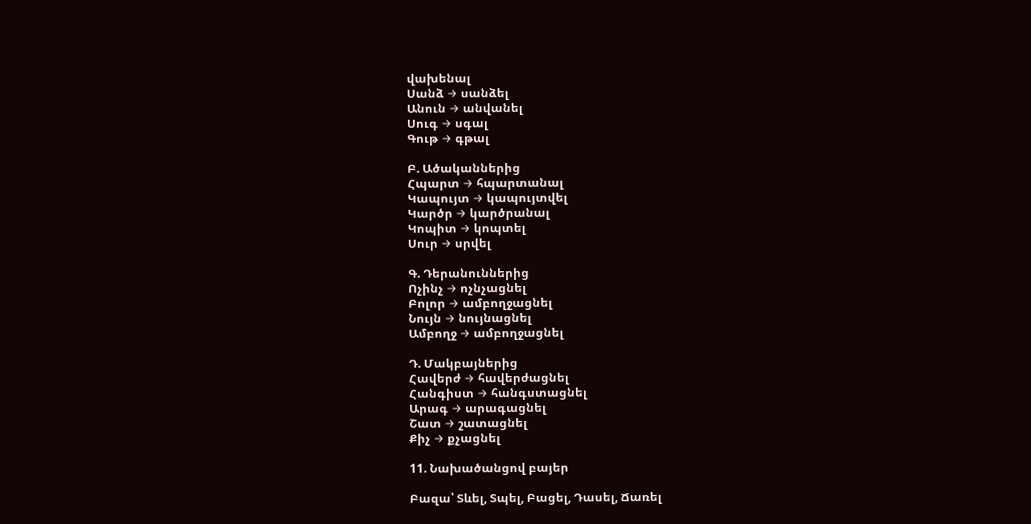վախենալ
Սանձ → սանձել
Անուն → անվանել
Սուգ → սգալ
Գութ → գթալ

Բ. Ածականներից
Հպարտ → հպարտանալ
Կապույտ → կապույտվել
Կարծր → կարծրանալ
Կոպիտ → կոպտել
Սուր → սրվել

Գ. Դերանուններից
Ոչինչ → ոչնչացնել
Բոլոր → ամբողջացնել
Նույն → նույնացնել
Ամբողջ → ամբողջացնել

Դ. Մակբայներից
Հավերժ → հավերժացնել
Հանգիստ → հանգստացնել
Արագ → արագացնել
Շատ → շատացնել
Քիչ → քչացնել

11. Նախածանցով բայեր

Բազա՝ Տևել, Տպել, Բացել, Դասել, Ճառել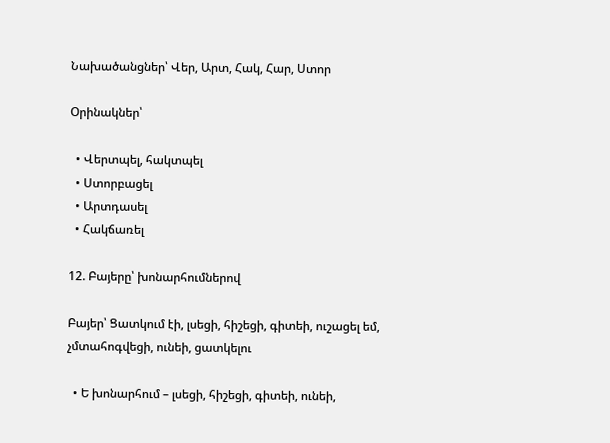Նախածանցներ՝ Վեր, Արտ, Հակ, Հար, Ստոր

Օրինակներ՝

  • Վերտպել, հակտպել
  • Ստորբացել
  • Արտդասել
  • Հակճառել

12. Բայերը՝ խոնարհումներով

Բայեր՝ Ցատկում էի, լսեցի, հիշեցի, գիտեի, ուշացել եմ, չմտահոգվեցի, ունեի, ցատկելու

  • Ե խոնարհում – լսեցի, հիշեցի, գիտեի, ունեի,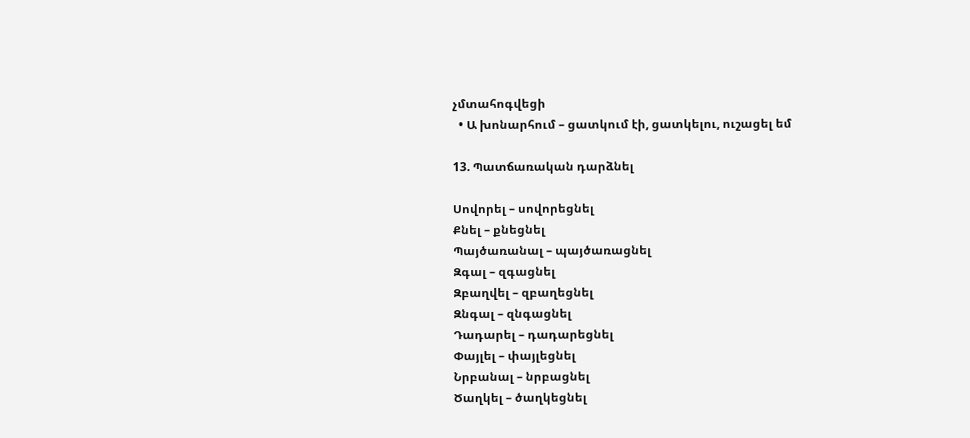չմտահոգվեցի
  • Ա խոնարհում – ցատկում էի, ցատկելու, ուշացել եմ

13. Պատճառական դարձնել

Սովորել – սովորեցնել
Քնել – քնեցնել
Պայծառանալ – պայծառացնել
Զգալ – զգացնել
Զբաղվել – զբաղեցնել
Զնգալ – զնգացնել
Դադարել – դադարեցնել
Փայլել – փայլեցնել
Նրբանալ – նրբացնել
Ծաղկել – ծաղկեցնել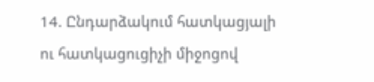14. Ընդարձակում հատկացյալի ու հատկացուցիչի միջոցով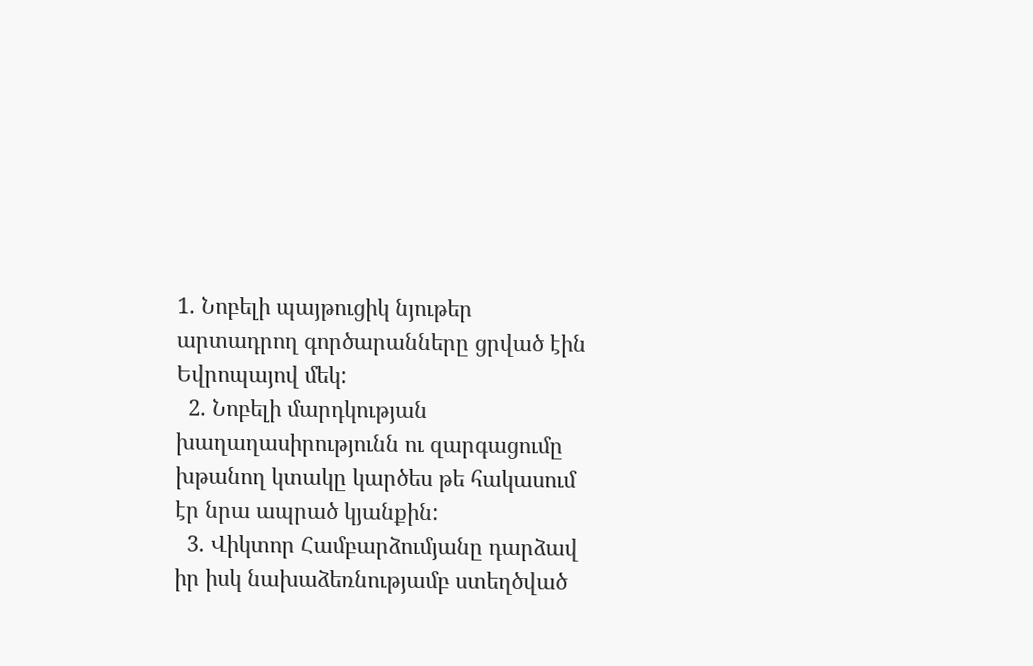1. Նոբելի պայթուցիկ նյութեր արտադրող գործարանները ցրված էին Եվրոպայով մեկ:
  2. Նոբելի մարդկության խաղաղասիրությունն ու զարգացումը խթանող կտակը կարծես թե հակասում էր նրա ապրած կյանքին:
  3. Վիկտոր Համբարձումյանը դարձավ իր իսկ նախաձեռնությամբ ստեղծված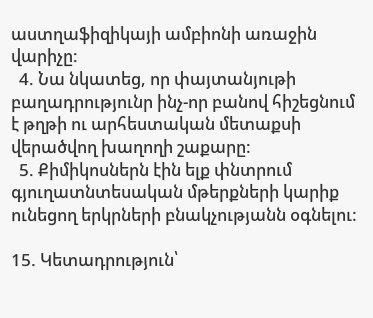աստղաֆիզիկայի ամբիոնի առաջին վարիչը:
  4. Նա նկատեց, որ փայտանյութի բաղադրությունր ինչ-որ բանով հիշեցնում է թղթի ու արհեստական մետաքսի վերածվող խաղողի շաքարը:
  5. Քիմիկոսներն էին ելք փնտրում գյուղատնտեսական մթերքների կարիք ունեցող երկրների բնակչությանն օգնելու:

15. Կետադրություն՝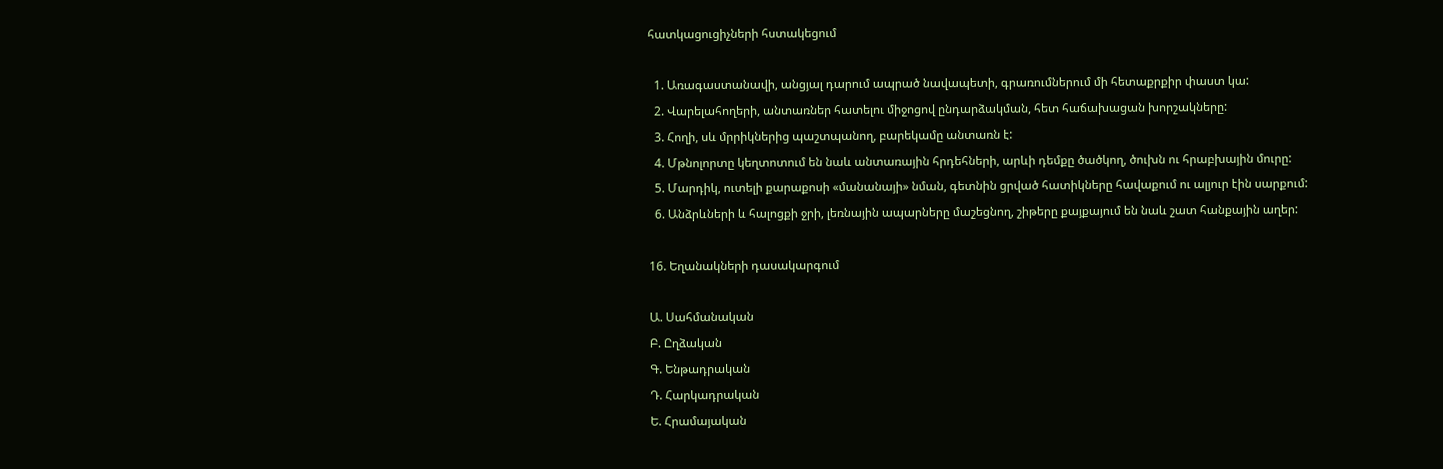հատկացուցիչների հստակեցում

  1. Առագաստանավի, անցյալ դարում ապրած նավապետի, գրառումներում մի հետաքրքիր փաստ կա:
  2. Վարելահողերի, անտառներ հատելու միջոցով ընդարձակման, հետ հաճախացան խորշակները:
  3. Հողի, սև մրրիկներից պաշտպանող, բարեկամը անտառն է:
  4. Մթնոլորտը կեղտոտում են նաև անտառային հրդեհների, արևի դեմքը ծածկող, ծուխն ու հրաբխային մուրը:
  5. Մարդիկ, ուտելի քարաքոսի «մանանայի» նման, գետնին ցրված հատիկները հավաքում ու ալյուր էին սարքում:
  6. Անձրևների և հալոցքի ջրի, լեռնային ապարները մաշեցնող, շիթերը քայքայում են նաև շատ հանքային աղեր:

16. Եղանակների դասակարգում

Ա. Սահմանական
Բ. Ըղձական
Գ. Ենթադրական
Դ. Հարկադրական
Ե. Հրամայական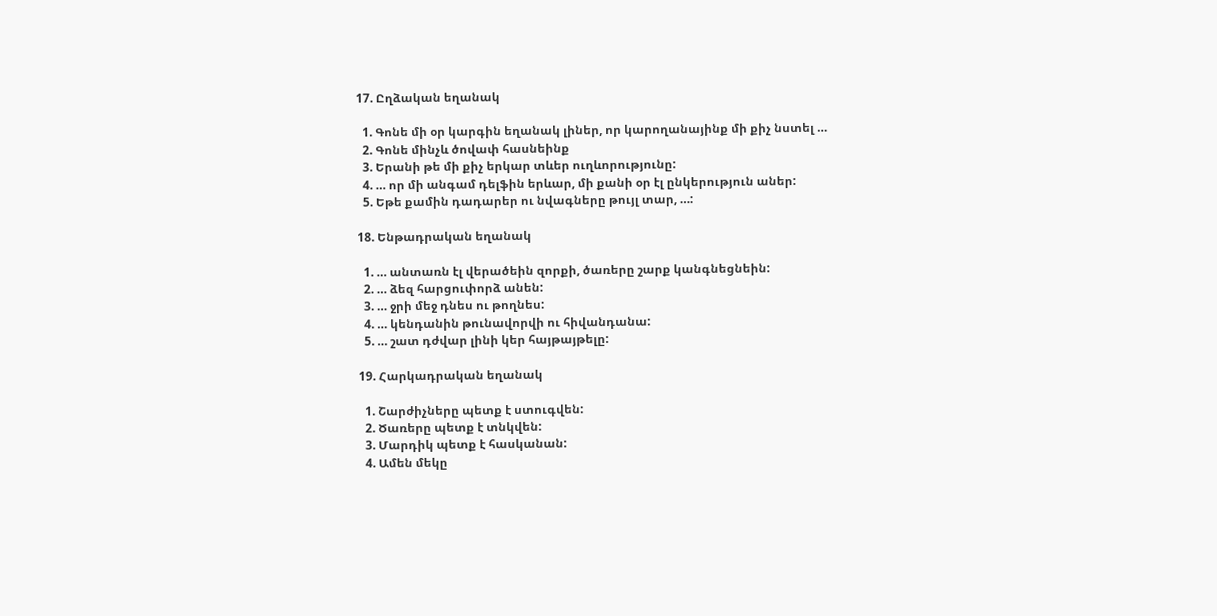17. Ըղձական եղանակ

  1. Գոնե մի օր կարգին եղանակ լիներ, որ կարողանայինք մի քիչ նստել …
  2. Գոնե մինչև ծովափ հասնեինք
  3. Երանի թե մի քիչ երկար տևեր ուղևորությունը:
  4. … որ մի անգամ դելֆին երևար, մի քանի օր էլ ընկերություն աներ:
  5. Եթե քամին դադարեր ու նվագները թույլ տար, …:

18. Ենթադրական եղանակ

  1. … անտառն էլ վերածեին զորքի, ծառերը շարք կանգնեցնեին:
  2. … ձեզ հարցուփորձ անեն:
  3. … ջրի մեջ դնես ու թողնես:
  4. … կենդանին թունավորվի ու հիվանդանա:
  5. … շատ դժվար լինի կեր հայթայթելը:

19. Հարկադրական եղանակ

  1. Շարժիչները պետք է ստուգվեն:
  2. Ծառերը պետք է տնկվեն:
  3. Մարդիկ պետք է հասկանան:
  4. Ամեն մեկը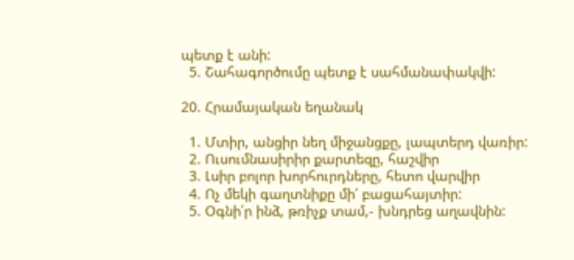պետք է անի:
  5. Շահագործումը պետք է սահմանափակվի:

20. Հրամայական եղանակ

  1. Մտիր, անցիր նեղ միջանցքը, լապտերդ վառիր:
  2. Ուսումնասիրիր քարտեզը, հաշվիր
  3. Լսիր բոլոր խորհուրդները, հետո վարվիր
  4. Ոչ մեկի գաղտնիքը մի՛ բացահայտիր:
  5. Օգնի՛ր ինձ, թռիչք տամ,- խնդրեց աղավնին: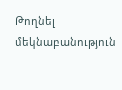Թողնել մեկնաբանություն